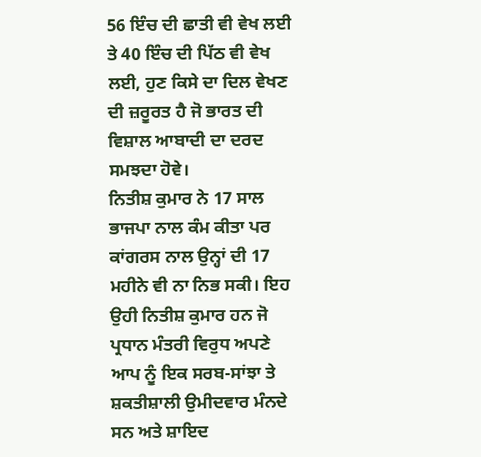56 ਇੰਚ ਦੀ ਛਾਤੀ ਵੀ ਵੇਖ ਲਈ ਤੇ 40 ਇੰਚ ਦੀ ਪਿੱਠ ਵੀ ਵੇਖ ਲਈ, ਹੁਣ ਕਿਸੇ ਦਾ ਦਿਲ ਵੇਖਣ ਦੀ ਜ਼ਰੂਰਤ ਹੈ ਜੋ ਭਾਰਤ ਦੀ ਵਿਸ਼ਾਲ ਆਬਾਦੀ ਦਾ ਦਰਦ ਸਮਝਦਾ ਹੋਵੇ।
ਨਿਤੀਸ਼ ਕੁਮਾਰ ਨੇ 17 ਸਾਲ ਭਾਜਪਾ ਨਾਲ ਕੰਮ ਕੀਤਾ ਪਰ ਕਾਂਗਰਸ ਨਾਲ ਉਨ੍ਹਾਂ ਦੀ 17 ਮਹੀਨੇ ਵੀ ਨਾ ਨਿਭ ਸਕੀ। ਇਹ ਉਹੀ ਨਿਤੀਸ਼ ਕੁਮਾਰ ਹਨ ਜੋ ਪ੍ਰਧਾਨ ਮੰਤਰੀ ਵਿਰੁਧ ਅਪਣੇ ਆਪ ਨੂੰ ਇਕ ਸਰਬ-ਸਾਂਝਾ ਤੇ ਸ਼ਕਤੀਸ਼ਾਲੀ ਉਮੀਦਵਾਰ ਮੰਨਦੇ ਸਨ ਅਤੇ ਸ਼ਾਇਦ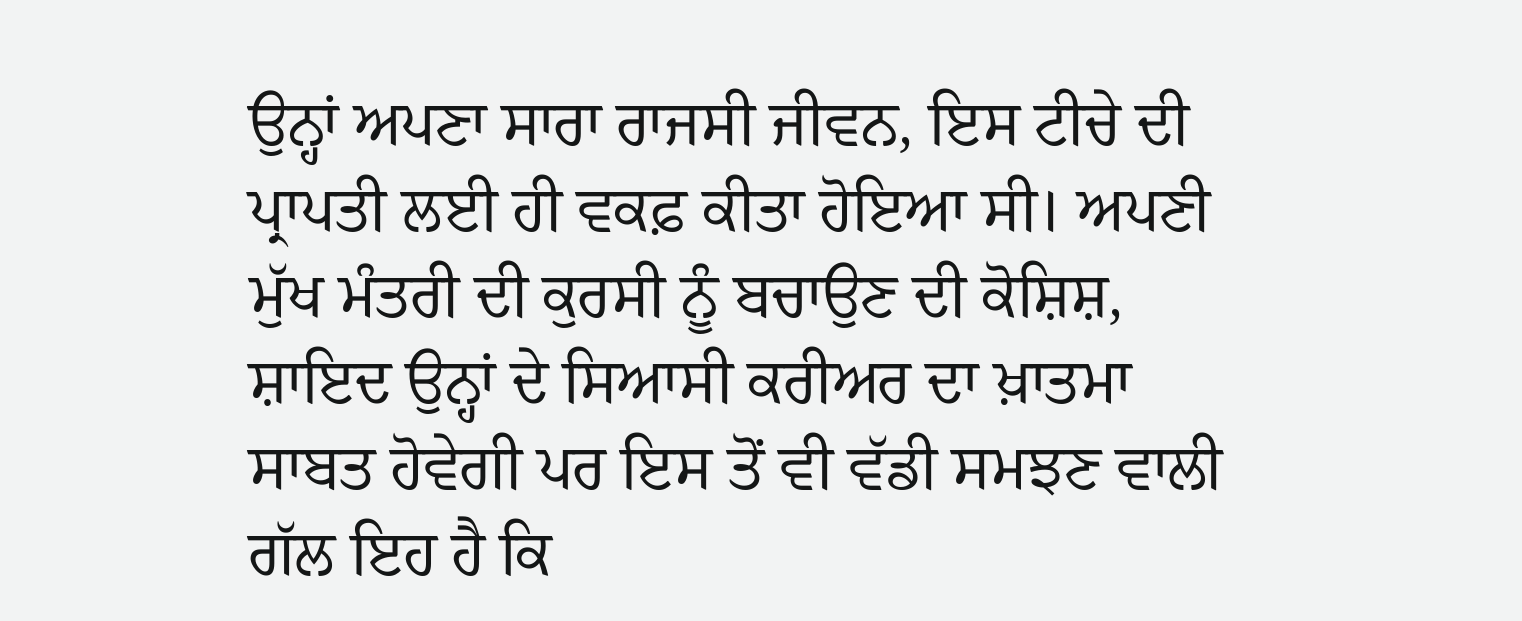ਉਨ੍ਹਾਂ ਅਪਣਾ ਸਾਰਾ ਰਾਜਸੀ ਜੀਵਨ, ਇਸ ਟੀਚੇ ਦੀ ਪ੍ਰਾਪਤੀ ਲਈ ਹੀ ਵਕਫ਼ ਕੀਤਾ ਹੋਇਆ ਸੀ। ਅਪਣੀ ਮੁੱਖ ਮੰਤਰੀ ਦੀ ਕੁਰਸੀ ਨੂੰ ਬਚਾਉਣ ਦੀ ਕੋਸ਼ਿਸ਼, ਸ਼ਾਇਦ ਉਨ੍ਹਾਂ ਦੇ ਸਿਆਸੀ ਕਰੀਅਰ ਦਾ ਖ਼ਾਤਮਾ ਸਾਬਤ ਹੋਵੇਗੀ ਪਰ ਇਸ ਤੋਂ ਵੀ ਵੱਡੀ ਸਮਝਣ ਵਾਲੀ ਗੱਲ ਇਹ ਹੈ ਕਿ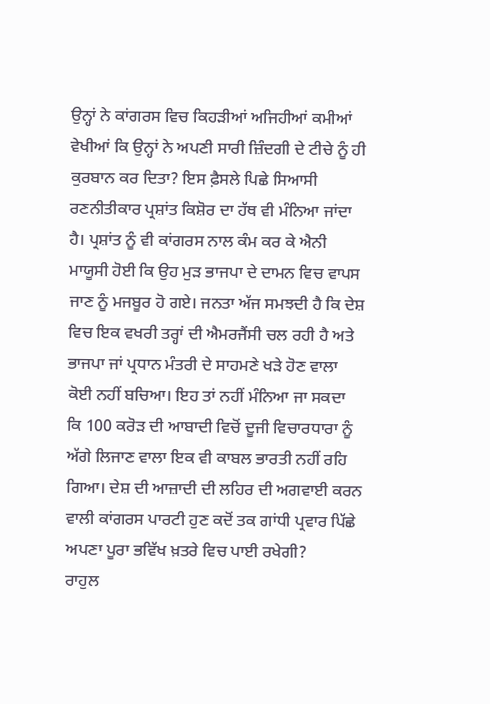ਉਨ੍ਹਾਂ ਨੇ ਕਾਂਗਰਸ ਵਿਚ ਕਿਹੜੀਆਂ ਅਜਿਹੀਆਂ ਕਮੀਆਂ ਵੇਖੀਆਂ ਕਿ ਉਨ੍ਹਾਂ ਨੇ ਅਪਣੀ ਸਾਰੀ ਜ਼ਿੰਦਗੀ ਦੇ ਟੀਚੇ ਨੂੰ ਹੀ ਕੁਰਬਾਨ ਕਰ ਦਿਤਾ? ਇਸ ਫ਼ੈਸਲੇ ਪਿਛੇ ਸਿਆਸੀ ਰਣਨੀਤੀਕਾਰ ਪ੍ਰਸ਼ਾਂਤ ਕਿਸ਼ੋਰ ਦਾ ਹੱਥ ਵੀ ਮੰਨਿਆ ਜਾਂਦਾ ਹੈ। ਪ੍ਰਸ਼ਾਂਤ ਨੂੰ ਵੀ ਕਾਂਗਰਸ ਨਾਲ ਕੰਮ ਕਰ ਕੇ ਐਨੀ ਮਾਯੂਸੀ ਹੋਈ ਕਿ ਉਹ ਮੁੜ ਭਾਜਪਾ ਦੇ ਦਾਮਨ ਵਿਚ ਵਾਪਸ ਜਾਣ ਨੂੰ ਮਜਬੂਰ ਹੋ ਗਏ। ਜਨਤਾ ਅੱਜ ਸਮਝਦੀ ਹੈ ਕਿ ਦੇਸ਼ ਵਿਚ ਇਕ ਵਖਰੀ ਤਰ੍ਹਾਂ ਦੀ ਐਮਰਜੈਂਸੀ ਚਲ ਰਹੀ ਹੈ ਅਤੇ ਭਾਜਪਾ ਜਾਂ ਪ੍ਰਧਾਨ ਮੰਤਰੀ ਦੇ ਸਾਹਮਣੇ ਖੜੇ ਹੋਣ ਵਾਲਾ ਕੋਈ ਨਹੀਂ ਬਚਿਆ। ਇਹ ਤਾਂ ਨਹੀਂ ਮੰਨਿਆ ਜਾ ਸਕਦਾ ਕਿ 100 ਕਰੋੜ ਦੀ ਆਬਾਦੀ ਵਿਚੋਂ ਦੂਜੀ ਵਿਚਾਰਧਾਰਾ ਨੂੰ ਅੱਗੇ ਲਿਜਾਣ ਵਾਲਾ ਇਕ ਵੀ ਕਾਬਲ ਭਾਰਤੀ ਨਹੀਂ ਰਹਿ ਗਿਆ। ਦੇਸ਼ ਦੀ ਆਜ਼ਾਦੀ ਦੀ ਲਹਿਰ ਦੀ ਅਗਵਾਈ ਕਰਨ ਵਾਲੀ ਕਾਂਗਰਸ ਪਾਰਟੀ ਹੁਣ ਕਦੋਂ ਤਕ ਗਾਂਧੀ ਪ੍ਰਵਾਰ ਪਿੱਛੇ ਅਪਣਾ ਪੂਰਾ ਭਵਿੱਖ ਖ਼ਤਰੇ ਵਿਚ ਪਾਈ ਰਖੇਗੀ?
ਰਾਹੁਲ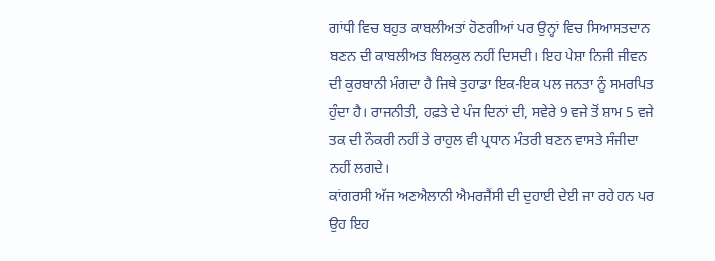ਗਾਂਧੀ ਵਿਚ ਬਹੁਤ ਕਾਬਲੀਅਤਾਂ ਹੋਣਗੀਆਂ ਪਰ ਉਨ੍ਹਾਂ ਵਿਚ ਸਿਆਸਤਦਾਨ ਬਣਨ ਦੀ ਕਾਬਲੀਅਤ ਬਿਲਕੁਲ ਨਹੀਂ ਦਿਸਦੀ। ਇਹ ਪੇਸ਼ਾ ਨਿਜੀ ਜੀਵਨ ਦੀ ਕੁਰਬਾਨੀ ਮੰਗਦਾ ਹੈ ਜਿਥੇ ਤੁਹਾਡਾ ਇਕ-ਇਕ ਪਲ ਜਨਤਾ ਨੂੰ ਸਮਰਪਿਤ ਹੁੰਦਾ ਹੈ। ਰਾਜਨੀਤੀ, ਹਫ਼ਤੇ ਦੇ ਪੰਜ ਦਿਨਾਂ ਦੀ, ਸਵੇਰੇ 9 ਵਜੇ ਤੋਂ ਸ਼ਾਮ 5 ਵਜੇ ਤਕ ਦੀ ਨੌਕਰੀ ਨਹੀਂ ਤੇ ਰਾਹੁਲ ਵੀ ਪ੍ਰਧਾਨ ਮੰਤਰੀ ਬਣਨ ਵਾਸਤੇ ਸੰਜੀਦਾ ਨਹੀਂ ਲਗਦੇ।
ਕਾਂਗਰਸੀ ਅੱਜ ਅਣਐਲਾਨੀ ਐਮਰਜੈਂਸੀ ਦੀ ਦੁਹਾਈ ਦੇਈ ਜਾ ਰਹੇ ਹਨ ਪਰ ਉਹ ਇਹ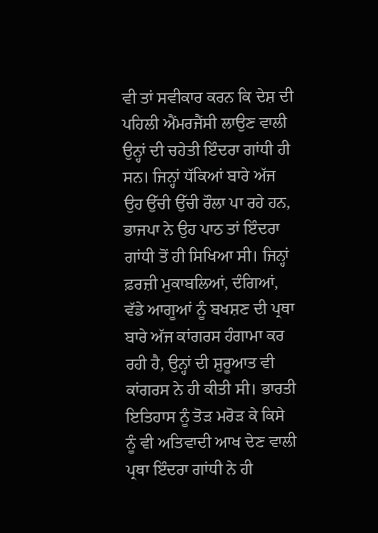ਵੀ ਤਾਂ ਸਵੀਕਾਰ ਕਰਨ ਕਿ ਦੇਸ਼ ਦੀ ਪਹਿਲੀ ਐਂਮਰਜੈਂਸੀ ਲਾਉਣ ਵਾਲੀ ਉਨ੍ਹਾਂ ਦੀ ਚਹੇਤੀ ਇੰਦਰਾ ਗਾਂਧੀ ਹੀ ਸਨ। ਜਿਨ੍ਹਾਂ ਧੱਕਿਆਂ ਬਾਰੇ ਅੱਜ ਉਹ ਉੱਚੀ ਉੱਚੀ ਰੌਲਾ ਪਾ ਰਹੇ ਹਨ, ਭਾਜਪਾ ਨੇ ਉਹ ਪਾਠ ਤਾਂ ਇੰਦਰਾ ਗਾਂਧੀ ਤੋਂ ਹੀ ਸਿਖਿਆ ਸੀ। ਜਿਨ੍ਹਾਂ ਫ਼ਰਜ਼ੀ ਮੁਕਾਬਲਿਆਂ, ਦੰਗਿਆਂ, ਵੱਡੇ ਆਗੂਆਂ ਨੂੰ ਬਖਸ਼ਣ ਦੀ ਪ੍ਰਥਾ ਬਾਰੇ ਅੱਜ ਕਾਂਗਰਸ ਹੰਗਾਮਾ ਕਰ ਰਹੀ ਹੈ, ਉਨ੍ਹਾਂ ਦੀ ਸ਼ੁਰੂਆਤ ਵੀ ਕਾਂਗਰਸ ਨੇ ਹੀ ਕੀਤੀ ਸੀ। ਭਾਰਤੀ ਇਤਿਹਾਸ ਨੂੰ ਤੋੜ ਮਰੋੜ ਕੇ ਕਿਸੇ ਨੂੰ ਵੀ ਅਤਿਵਾਦੀ ਆਖ ਦੇਣ ਵਾਲੀ ਪ੍ਰਥਾ ਇੰਦਰਾ ਗਾਂਧੀ ਨੇ ਹੀ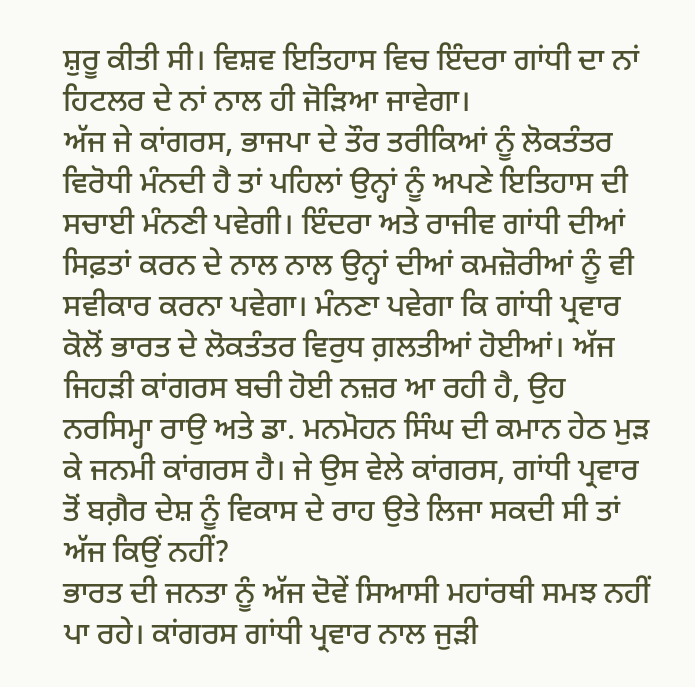ਸ਼ੁਰੂ ਕੀਤੀ ਸੀ। ਵਿਸ਼ਵ ਇਤਿਹਾਸ ਵਿਚ ਇੰਦਰਾ ਗਾਂਧੀ ਦਾ ਨਾਂ ਹਿਟਲਰ ਦੇ ਨਾਂ ਨਾਲ ਹੀ ਜੋੜਿਆ ਜਾਵੇਗਾ।
ਅੱਜ ਜੇ ਕਾਂਗਰਸ, ਭਾਜਪਾ ਦੇ ਤੌਰ ਤਰੀਕਿਆਂ ਨੂੰ ਲੋਕਤੰਤਰ ਵਿਰੋਧੀ ਮੰਨਦੀ ਹੈ ਤਾਂ ਪਹਿਲਾਂ ਉਨ੍ਹਾਂ ਨੂੰ ਅਪਣੇ ਇਤਿਹਾਸ ਦੀ ਸਚਾਈ ਮੰਨਣੀ ਪਵੇਗੀ। ਇੰਦਰਾ ਅਤੇ ਰਾਜੀਵ ਗਾਂਧੀ ਦੀਆਂ ਸਿਫ਼ਤਾਂ ਕਰਨ ਦੇ ਨਾਲ ਨਾਲ ਉਨ੍ਹਾਂ ਦੀਆਂ ਕਮਜ਼ੋਰੀਆਂ ਨੂੰ ਵੀ ਸਵੀਕਾਰ ਕਰਨਾ ਪਵੇਗਾ। ਮੰਨਣਾ ਪਵੇਗਾ ਕਿ ਗਾਂਧੀ ਪ੍ਰਵਾਰ ਕੋਲੋਂ ਭਾਰਤ ਦੇ ਲੋਕਤੰਤਰ ਵਿਰੁਧ ਗ਼ਲਤੀਆਂ ਹੋਈਆਂ। ਅੱਜ ਜਿਹੜੀ ਕਾਂਗਰਸ ਬਚੀ ਹੋਈ ਨਜ਼ਰ ਆ ਰਹੀ ਹੈ, ਉਹ ਨਰਸਿਮ੍ਹਾ ਰਾਉ ਅਤੇ ਡਾ. ਮਨਮੋਹਨ ਸਿੰਘ ਦੀ ਕਮਾਨ ਹੇਠ ਮੁੜ ਕੇ ਜਨਮੀ ਕਾਂਗਰਸ ਹੈ। ਜੇ ਉਸ ਵੇਲੇ ਕਾਂਗਰਸ, ਗਾਂਧੀ ਪ੍ਰਵਾਰ ਤੋਂ ਬਗ਼ੈਰ ਦੇਸ਼ ਨੂੰ ਵਿਕਾਸ ਦੇ ਰਾਹ ਉਤੇ ਲਿਜਾ ਸਕਦੀ ਸੀ ਤਾਂ ਅੱਜ ਕਿਉਂ ਨਹੀਂ?
ਭਾਰਤ ਦੀ ਜਨਤਾ ਨੂੰ ਅੱਜ ਦੋਵੇਂ ਸਿਆਸੀ ਮਹਾਂਰਥੀ ਸਮਝ ਨਹੀਂ ਪਾ ਰਹੇ। ਕਾਂਗਰਸ ਗਾਂਧੀ ਪ੍ਰਵਾਰ ਨਾਲ ਜੁੜੀ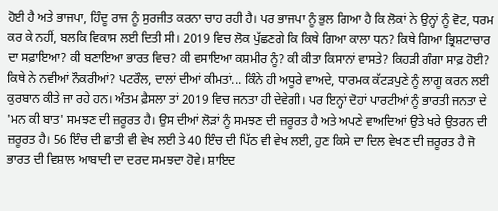ਹੋਈ ਹੈ ਅਤੇ ਭਾਜਪਾ, ਹਿੰਦੂ ਰਾਜ ਨੂੰ ਸੁਰਜੀਤ ਕਰਨਾ ਚਾਹ ਰਹੀ ਹੈ। ਪਰ ਭਾਜਪਾ ਨੂੰ ਭੁਲ ਗਿਆ ਹੈ ਕਿ ਲੋਕਾਂ ਨੇ ਉਨ੍ਹਾਂ ਨੂੰ ਵੋਟ, ਧਰਮ ਕਰ ਕੇ ਨਹੀਂ, ਬਲਕਿ ਵਿਕਾਸ ਲਈ ਦਿਤੀ ਸੀ। 2019 ਵਿਚ ਲੋਕ ਪੁੱਛਣਗੇ ਕਿ ਕਿਥੇ ਗਿਆ ਕਾਲਾ ਧਨ? ਕਿਥੇ ਗਿਆ ਭ੍ਰਿਸ਼ਟਾਚਾਰ ਦਾ ਸਫ਼ਾਇਆ? ਕੀ ਬਣਾਇਆ ਭਾਰਤ ਵਿਚ? ਕੀ ਵਸਾਇਆ ਕਸ਼ਮੀਰ ਨੂੰ? ਕੀ ਕੀਤਾ ਕਿਸਾਨਾਂ ਵਾਸਤੇ? ਕਿਹੜੀ ਗੰਗਾ ਸਾਫ਼ ਹੋਈ? ਕਿਥੇ ਨੇ ਨਵੀਆਂ ਨੌਕਰੀਆਂ? ਪਟਰੌਲ, ਦਾਲਾਂ ਦੀਆਂ ਕੀਮਤਾਂ... ਕਿੰਨੇ ਹੀ ਅਧੂਰੇ ਵਾਅਦੇ, ਧਾਰਮਕ ਕੱਟੜਪੁਣੇ ਨੂੰ ਲਾਗੂ ਕਰਨ ਲਈ ਕੁਰਬਾਨ ਕੀਤੇ ਜਾ ਰਹੇ ਹਨ। ਅੰਤਮ ਫ਼ੈਸਲਾ ਤਾਂ 2019 ਵਿਚ ਜਨਤਾ ਹੀ ਦੇਵੇਗੀ। ਪਰ ਇਨ੍ਹਾਂ ਦੋਹਾਂ ਪਾਰਟੀਆਂ ਨੂੰ ਭਾਰਤੀ ਜਨਤਾ ਦੇ 'ਮਨ ਕੀ ਬਾਤ' ਸਮਝਣ ਦੀ ਜ਼ਰੂਰਤ ਹੈ। ਉਸ ਦੀਆਂ ਲੋੜਾਂ ਨੂੰ ਸਮਝਣ ਦੀ ਜ਼ਰੂਰਤ ਹੈ ਅਤੇ ਅਪਣੇ ਵਾਅਦਿਆਂ ਉਤੇ ਖਰੇ ਉਤਰਨ ਦੀ ਜ਼ਰੂਰਤ ਹੈ। 56 ਇੰਚ ਦੀ ਛਾਤੀ ਵੀ ਵੇਖ ਲਈ ਤੇ 40 ਇੰਚ ਦੀ ਪਿੱਠ ਵੀ ਵੇਖ ਲਈ, ਹੁਣ ਕਿਸੇ ਦਾ ਦਿਲ ਵੇਖਣ ਦੀ ਜ਼ਰੂਰਤ ਹੈ ਜੋ ਭਾਰਤ ਦੀ ਵਿਸ਼ਾਲ ਆਬਾਦੀ ਦਾ ਦਰਦ ਸਮਝਦਾ ਹੋਵੇ। ਸ਼ਾਇਦ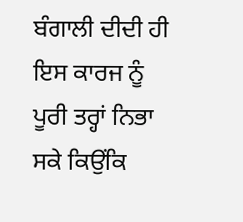ਬੰਗਾਲੀ ਦੀਦੀ ਹੀ ਇਸ ਕਾਰਜ ਨੂੰ ਪੂਰੀ ਤਰ੍ਹਾਂ ਨਿਭਾ ਸਕੇ ਕਿਉਂਕਿ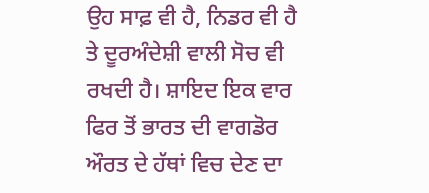ਉਹ ਸਾਫ਼ ਵੀ ਹੈ, ਨਿਡਰ ਵੀ ਹੈ ਤੇ ਦੂਰਅੰਦੇਸ਼ੀ ਵਾਲੀ ਸੋਚ ਵੀ ਰਖਦੀ ਹੈ। ਸ਼ਾਇਦ ਇਕ ਵਾਰ ਫਿਰ ਤੋਂ ਭਾਰਤ ਦੀ ਵਾਗਡੋਰ ਔਰਤ ਦੇ ਹੱਥਾਂ ਵਿਚ ਦੇਣ ਦਾ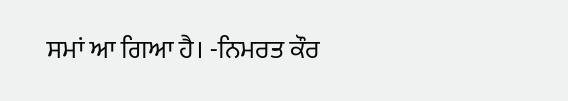ਸਮਾਂ ਆ ਗਿਆ ਹੈ। -ਨਿਮਰਤ ਕੌਰ